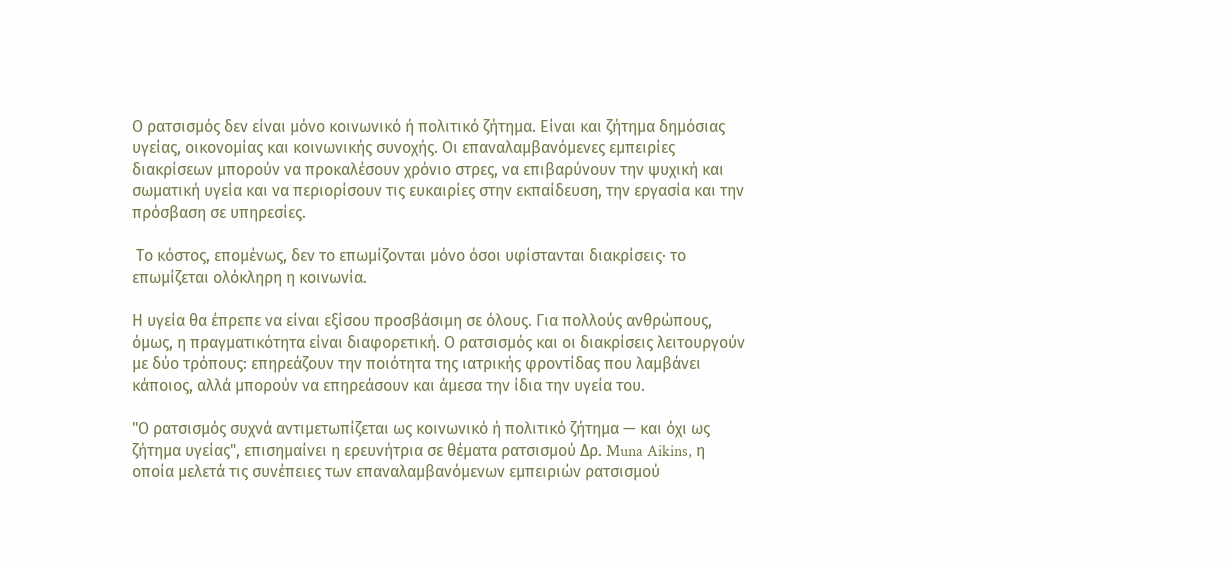Ο ρατσισμός δεν είναι μόνο κοινωνικό ή πολιτικό ζήτημα. Είναι και ζήτημα δημόσιας υγείας, οικονομίας και κοινωνικής συνοχής. Οι επαναλαμβανόμενες εμπειρίες διακρίσεων μπορούν να προκαλέσουν χρόνιο στρες, να επιβαρύνουν την ψυχική και σωματική υγεία και να περιορίσουν τις ευκαιρίες στην εκπαίδευση, την εργασία και την πρόσβαση σε υπηρεσίες.

 Το κόστος, επομένως, δεν το επωμίζονται μόνο όσοι υφίστανται διακρίσεις· το επωμίζεται ολόκληρη η κοινωνία.

Η υγεία θα έπρεπε να είναι εξίσου προσβάσιμη σε όλους. Για πολλούς ανθρώπους, όμως, η πραγματικότητα είναι διαφορετική. Ο ρατσισμός και οι διακρίσεις λειτουργούν με δύο τρόπους: επηρεάζουν την ποιότητα της ιατρικής φροντίδας που λαμβάνει κάποιος, αλλά μπορούν να επηρεάσουν και άμεσα την ίδια την υγεία του.

"Ο ρατσισμός συχνά αντιμετωπίζεται ως κοινωνικό ή πολιτικό ζήτημα — και όχι ως ζήτημα υγείας", επισημαίνει η ερευνήτρια σε θέματα ρατσισμού Δρ. Muna Aikins, η οποία μελετά τις συνέπειες των επαναλαμβανόμενων εμπειριών ρατσισμού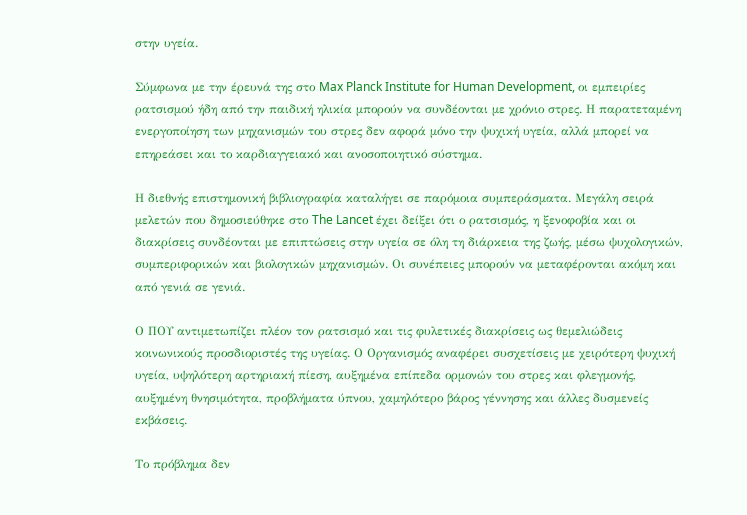στην υγεία.

Σύμφωνα με την έρευνά της στο Max Planck Institute for Human Development, οι εμπειρίες ρατσισμού ήδη από την παιδική ηλικία μπορούν να συνδέονται με χρόνιο στρες. Η παρατεταμένη ενεργοποίηση των μηχανισμών του στρες δεν αφορά μόνο την ψυχική υγεία, αλλά μπορεί να επηρεάσει και το καρδιαγγειακό και ανοσοποιητικό σύστημα.

Η διεθνής επιστημονική βιβλιογραφία καταλήγει σε παρόμοια συμπεράσματα. Μεγάλη σειρά μελετών που δημοσιεύθηκε στο The Lancet έχει δείξει ότι ο ρατσισμός, η ξενοφοβία και οι διακρίσεις συνδέονται με επιπτώσεις στην υγεία σε όλη τη διάρκεια της ζωής, μέσω ψυχολογικών, συμπεριφορικών και βιολογικών μηχανισμών. Οι συνέπειες μπορούν να μεταφέρονται ακόμη και από γενιά σε γενιά.

Ο ΠΟΥ αντιμετωπίζει πλέον τον ρατσισμό και τις φυλετικές διακρίσεις ως θεμελιώδεις κοινωνικούς προσδιοριστές της υγείας. Ο Οργανισμός αναφέρει συσχετίσεις με χειρότερη ψυχική υγεία, υψηλότερη αρτηριακή πίεση, αυξημένα επίπεδα ορμονών του στρες και φλεγμονής, αυξημένη θνησιμότητα, προβλήματα ύπνου, χαμηλότερο βάρος γέννησης και άλλες δυσμενείς εκβάσεις.

Το πρόβλημα δεν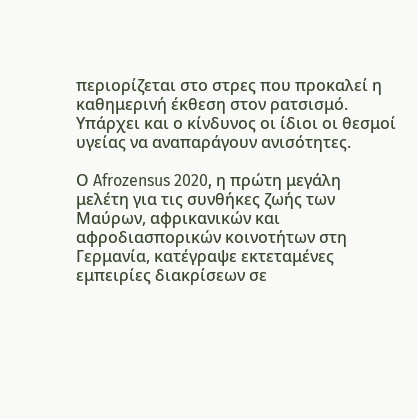περιορίζεται στο στρες που προκαλεί η καθημερινή έκθεση στον ρατσισμό. Υπάρχει και ο κίνδυνος οι ίδιοι οι θεσμοί υγείας να αναπαράγουν ανισότητες.

Ο Afrozensus 2020, η πρώτη μεγάλη μελέτη για τις συνθήκες ζωής των Μαύρων, αφρικανικών και αφροδιασπορικών κοινοτήτων στη Γερμανία, κατέγραψε εκτεταμένες εμπειρίες διακρίσεων σε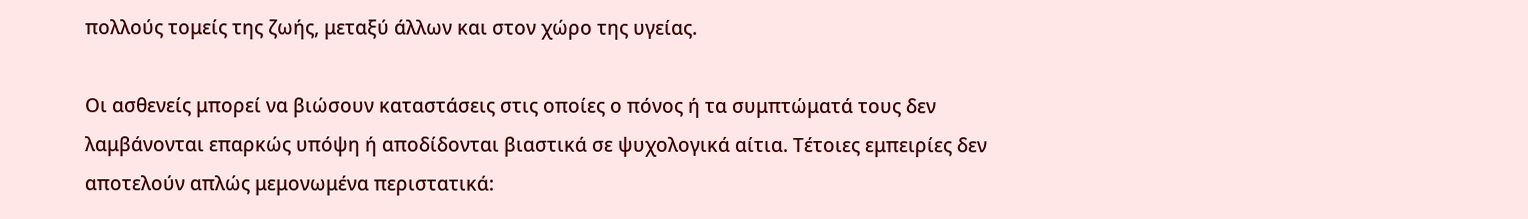πολλούς τομείς της ζωής, μεταξύ άλλων και στον χώρο της υγείας.

Οι ασθενείς μπορεί να βιώσουν καταστάσεις στις οποίες ο πόνος ή τα συμπτώματά τους δεν λαμβάνονται επαρκώς υπόψη ή αποδίδονται βιαστικά σε ψυχολογικά αίτια. Τέτοιες εμπειρίες δεν αποτελούν απλώς μεμονωμένα περιστατικά: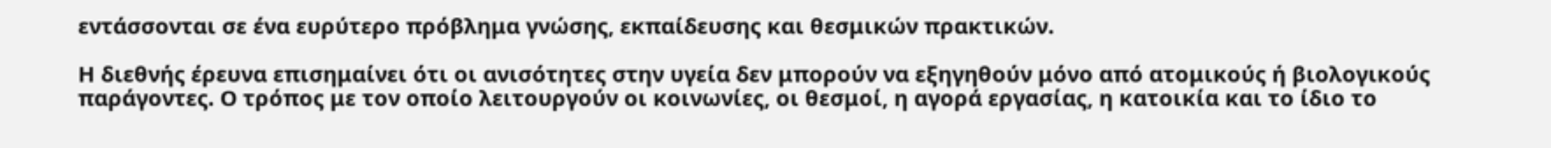εντάσσονται σε ένα ευρύτερο πρόβλημα γνώσης, εκπαίδευσης και θεσμικών πρακτικών.

Η διεθνής έρευνα επισημαίνει ότι οι ανισότητες στην υγεία δεν μπορούν να εξηγηθούν μόνο από ατομικούς ή βιολογικούς παράγοντες. Ο τρόπος με τον οποίο λειτουργούν οι κοινωνίες, οι θεσμοί, η αγορά εργασίας, η κατοικία και το ίδιο το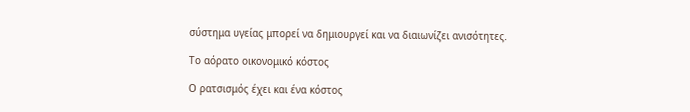σύστημα υγείας μπορεί να δημιουργεί και να διαιωνίζει ανισότητες.

Το αόρατο οικονομικό κόστος

Ο ρατσισμός έχει και ένα κόστος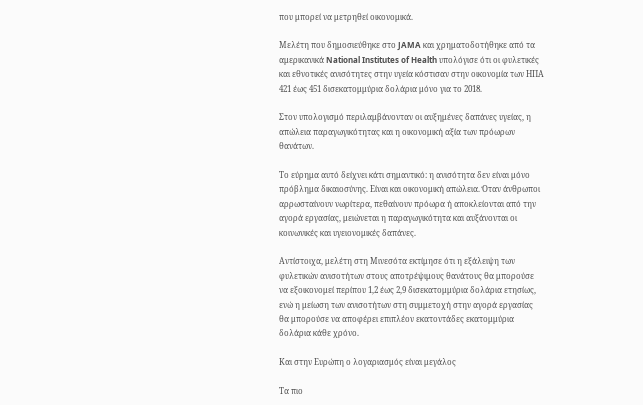που μπορεί να μετρηθεί οικονομικά.

Μελέτη που δημοσιεύθηκε στο JAMA και χρηματοδοτήθηκε από τα αμερικανικά National Institutes of Health υπολόγισε ότι οι φυλετικές και εθνοτικές ανισότητες στην υγεία κόστισαν στην οικονομία των ΗΠΑ 421 έως 451 δισεκατομμύρια δολάρια μόνο για το 2018.

Στον υπολογισμό περιλαμβάνονταν οι αυξημένες δαπάνες υγείας, η απώλεια παραγωγικότητας και η οικονομική αξία των πρόωρων θανάτων.

Το εύρημα αυτό δείχνει κάτι σημαντικό: η ανισότητα δεν είναι μόνο πρόβλημα δικαιοσύνης. Είναι και οικονομική απώλεια. Όταν άνθρωποι αρρωσταίνουν νωρίτερα, πεθαίνουν πρόωρα ή αποκλείονται από την αγορά εργασίας, μειώνεται η παραγωγικότητα και αυξάνονται οι κοινωνικές και υγειονομικές δαπάνες.

Αντίστοιχα, μελέτη στη Μινεσότα εκτίμησε ότι η εξάλειψη των φυλετικών ανισοτήτων στους αποτρέψιμους θανάτους θα μπορούσε να εξοικονομεί περίπου 1,2 έως 2,9 δισεκατομμύρια δολάρια ετησίως, ενώ η μείωση των ανισοτήτων στη συμμετοχή στην αγορά εργασίας θα μπορούσε να αποφέρει επιπλέον εκατοντάδες εκατομμύρια δολάρια κάθε χρόνο.

Και στην Ευρώπη ο λογαριασμός είναι μεγάλος

Τα πιο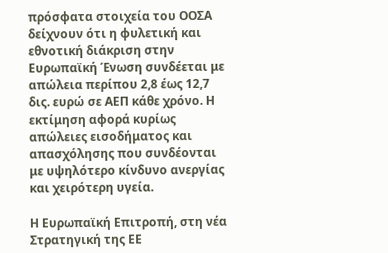πρόσφατα στοιχεία του ΟΟΣΑ δείχνουν ότι η φυλετική και εθνοτική διάκριση στην Ευρωπαϊκή Ένωση συνδέεται με απώλεια περίπου 2,8 έως 12,7 δις. ευρώ σε ΑΕΠ κάθε χρόνο. Η εκτίμηση αφορά κυρίως απώλειες εισοδήματος και απασχόλησης που συνδέονται με υψηλότερο κίνδυνο ανεργίας και χειρότερη υγεία.

Η Ευρωπαϊκή Επιτροπή, στη νέα Στρατηγική της ΕΕ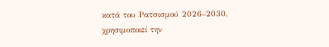κατά του Ρατσισμού 2026–2030, χρησιμοποιεί την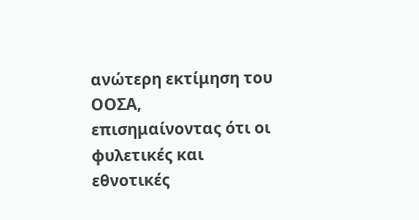ανώτερη εκτίμηση του ΟΟΣΑ, επισημαίνοντας ότι οι φυλετικές και εθνοτικές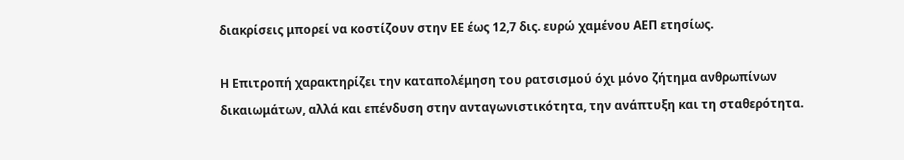διακρίσεις μπορεί να κοστίζουν στην ΕΕ έως 12,7 δις. ευρώ χαμένου ΑΕΠ ετησίως.

Η Επιτροπή χαρακτηρίζει την καταπολέμηση του ρατσισμού όχι μόνο ζήτημα ανθρωπίνων δικαιωμάτων, αλλά και επένδυση στην ανταγωνιστικότητα, την ανάπτυξη και τη σταθερότητα.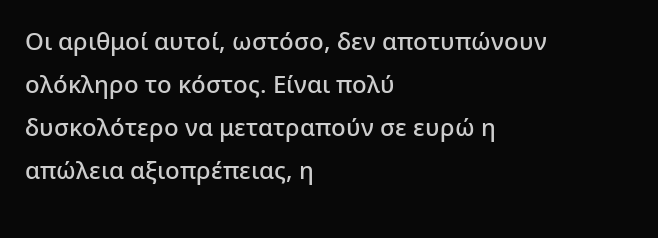Οι αριθμοί αυτοί, ωστόσο, δεν αποτυπώνουν ολόκληρο το κόστος. Είναι πολύ δυσκολότερο να μετατραπούν σε ευρώ η απώλεια αξιοπρέπειας, η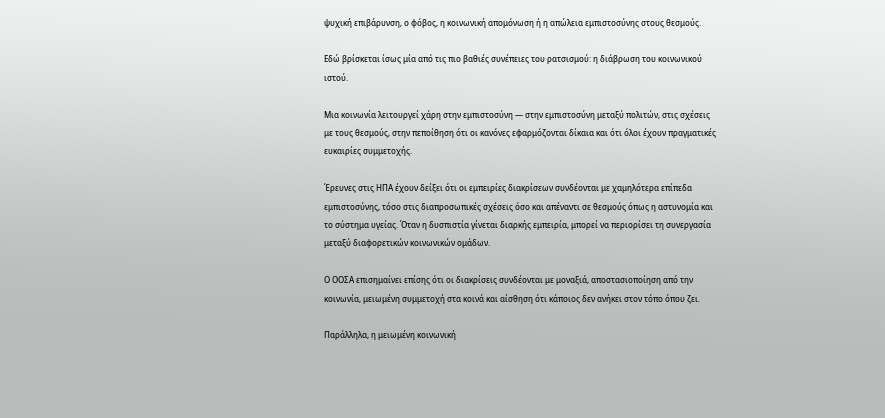ψυχική επιβάρυνση, ο φόβος, η κοινωνική απομόνωση ή η απώλεια εμπιστοσύνης στους θεσμούς.

Εδώ βρίσκεται ίσως μία από τις πιο βαθιές συνέπειες του ρατσισμού: η διάβρωση του κοινωνικού ιστού.

Μια κοινωνία λειτουργεί χάρη στην εμπιστοσύνη — στην εμπιστοσύνη μεταξύ πολιτών, στις σχέσεις με τους θεσμούς, στην πεποίθηση ότι οι κανόνες εφαρμόζονται δίκαια και ότι όλοι έχουν πραγματικές ευκαιρίες συμμετοχής.

Έρευνες στις ΗΠΑ έχουν δείξει ότι οι εμπειρίες διακρίσεων συνδέονται με χαμηλότερα επίπεδα εμπιστοσύνης, τόσο στις διαπροσωπικές σχέσεις όσο και απέναντι σε θεσμούς όπως η αστυνομία και το σύστημα υγείας. Όταν η δυσπιστία γίνεται διαρκής εμπειρία, μπορεί να περιορίσει τη συνεργασία μεταξύ διαφορετικών κοινωνικών ομάδων.

Ο ΟΟΣΑ επισημαίνει επίσης ότι οι διακρίσεις συνδέονται με μοναξιά, αποστασιοποίηση από την κοινωνία, μειωμένη συμμετοχή στα κοινά και αίσθηση ότι κάποιος δεν ανήκει στον τόπο όπου ζει.

Παράλληλα, η μειωμένη κοινωνική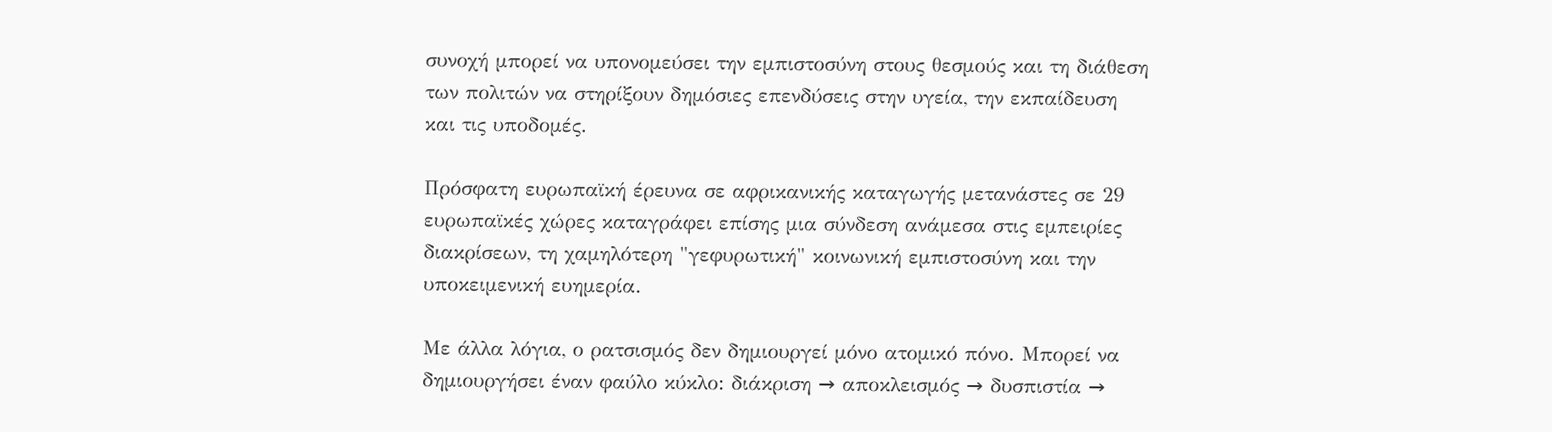συνοχή μπορεί να υπονομεύσει την εμπιστοσύνη στους θεσμούς και τη διάθεση των πολιτών να στηρίξουν δημόσιες επενδύσεις στην υγεία, την εκπαίδευση και τις υποδομές.

Πρόσφατη ευρωπαϊκή έρευνα σε αφρικανικής καταγωγής μετανάστες σε 29 ευρωπαϊκές χώρες καταγράφει επίσης μια σύνδεση ανάμεσα στις εμπειρίες διακρίσεων, τη χαμηλότερη "γεφυρωτική" κοινωνική εμπιστοσύνη και την υποκειμενική ευημερία.

Με άλλα λόγια, ο ρατσισμός δεν δημιουργεί μόνο ατομικό πόνο. Μπορεί να δημιουργήσει έναν φαύλο κύκλο: διάκριση → αποκλεισμός → δυσπιστία →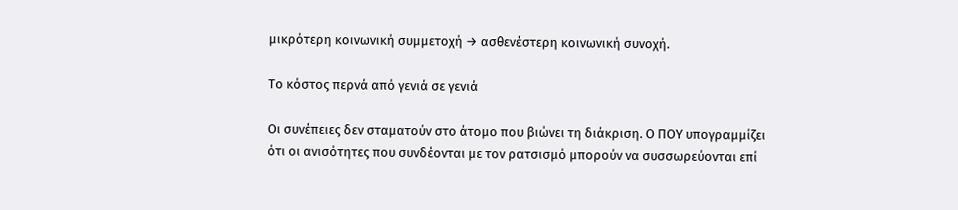μικρότερη κοινωνική συμμετοχή → ασθενέστερη κοινωνική συνοχή.

Το κόστος περνά από γενιά σε γενιά

Οι συνέπειες δεν σταματούν στο άτομο που βιώνει τη διάκριση. Ο ΠΟΥ υπογραμμίζει ότι οι ανισότητες που συνδέονται με τον ρατσισμό μπορούν να συσσωρεύονται επί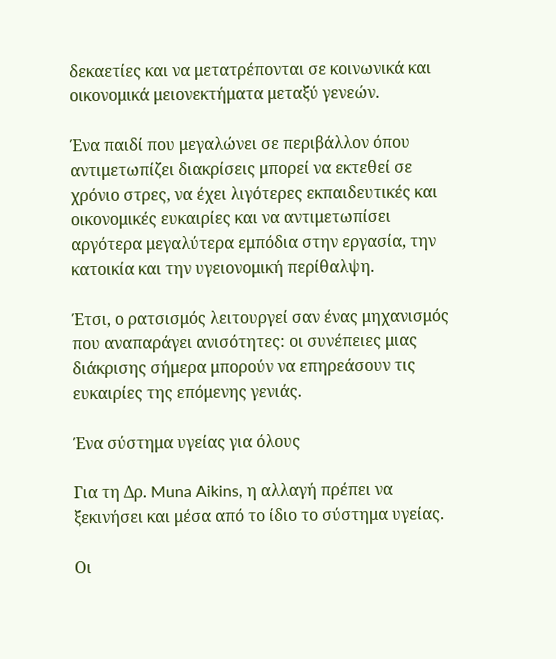δεκαετίες και να μετατρέπονται σε κοινωνικά και οικονομικά μειονεκτήματα μεταξύ γενεών.

Ένα παιδί που μεγαλώνει σε περιβάλλον όπου αντιμετωπίζει διακρίσεις μπορεί να εκτεθεί σε χρόνιο στρες, να έχει λιγότερες εκπαιδευτικές και οικονομικές ευκαιρίες και να αντιμετωπίσει αργότερα μεγαλύτερα εμπόδια στην εργασία, την κατοικία και την υγειονομική περίθαλψη.

Έτσι, ο ρατσισμός λειτουργεί σαν ένας μηχανισμός που αναπαράγει ανισότητες: οι συνέπειες μιας διάκρισης σήμερα μπορούν να επηρεάσουν τις ευκαιρίες της επόμενης γενιάς.

Ένα σύστημα υγείας για όλους

Για τη Δρ. Muna Aikins, η αλλαγή πρέπει να ξεκινήσει και μέσα από το ίδιο το σύστημα υγείας.

Οι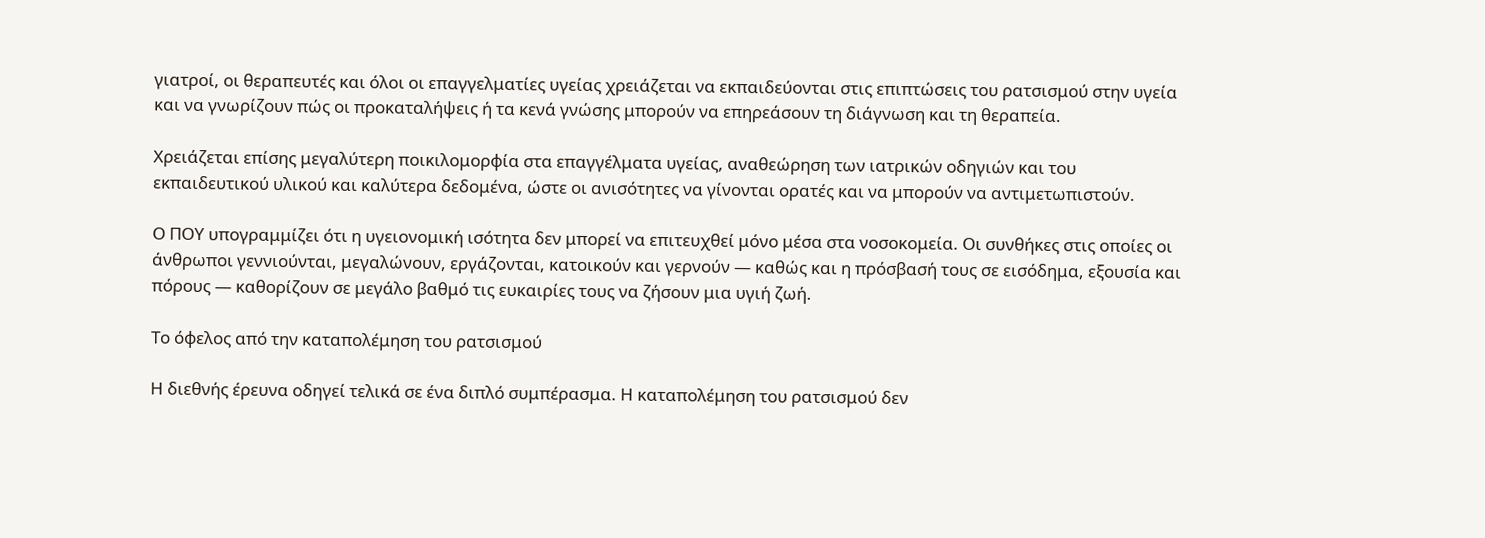γιατροί, οι θεραπευτές και όλοι οι επαγγελματίες υγείας χρειάζεται να εκπαιδεύονται στις επιπτώσεις του ρατσισμού στην υγεία και να γνωρίζουν πώς οι προκαταλήψεις ή τα κενά γνώσης μπορούν να επηρεάσουν τη διάγνωση και τη θεραπεία.

Χρειάζεται επίσης μεγαλύτερη ποικιλομορφία στα επαγγέλματα υγείας, αναθεώρηση των ιατρικών οδηγιών και του εκπαιδευτικού υλικού και καλύτερα δεδομένα, ώστε οι ανισότητες να γίνονται ορατές και να μπορούν να αντιμετωπιστούν.

Ο ΠΟΥ υπογραμμίζει ότι η υγειονομική ισότητα δεν μπορεί να επιτευχθεί μόνο μέσα στα νοσοκομεία. Οι συνθήκες στις οποίες οι άνθρωποι γεννιούνται, μεγαλώνουν, εργάζονται, κατοικούν και γερνούν — καθώς και η πρόσβασή τους σε εισόδημα, εξουσία και πόρους — καθορίζουν σε μεγάλο βαθμό τις ευκαιρίες τους να ζήσουν μια υγιή ζωή.

Το όφελος από την καταπολέμηση του ρατσισμού

Η διεθνής έρευνα οδηγεί τελικά σε ένα διπλό συμπέρασμα. Η καταπολέμηση του ρατσισμού δεν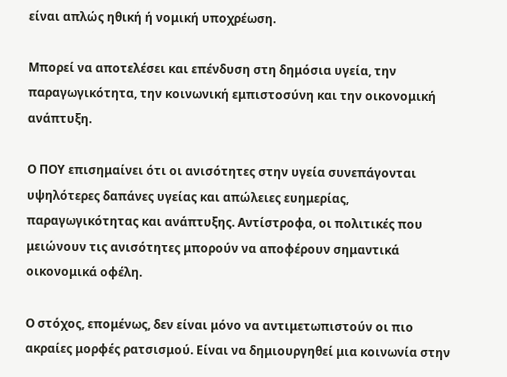είναι απλώς ηθική ή νομική υποχρέωση.

Μπορεί να αποτελέσει και επένδυση στη δημόσια υγεία, την παραγωγικότητα, την κοινωνική εμπιστοσύνη και την οικονομική ανάπτυξη.

Ο ΠΟΥ επισημαίνει ότι οι ανισότητες στην υγεία συνεπάγονται υψηλότερες δαπάνες υγείας και απώλειες ευημερίας, παραγωγικότητας και ανάπτυξης. Αντίστροφα, οι πολιτικές που μειώνουν τις ανισότητες μπορούν να αποφέρουν σημαντικά οικονομικά οφέλη.

Ο στόχος, επομένως, δεν είναι μόνο να αντιμετωπιστούν οι πιο ακραίες μορφές ρατσισμού. Είναι να δημιουργηθεί μια κοινωνία στην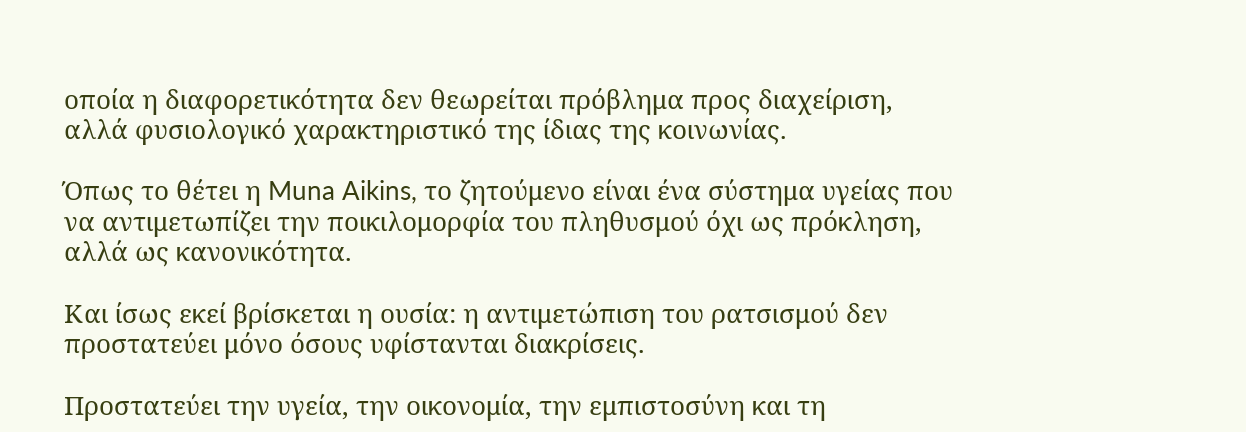οποία η διαφορετικότητα δεν θεωρείται πρόβλημα προς διαχείριση, αλλά φυσιολογικό χαρακτηριστικό της ίδιας της κοινωνίας.

Όπως το θέτει η Muna Aikins, το ζητούμενο είναι ένα σύστημα υγείας που να αντιμετωπίζει την ποικιλομορφία του πληθυσμού όχι ως πρόκληση, αλλά ως κανονικότητα.

Και ίσως εκεί βρίσκεται η ουσία: η αντιμετώπιση του ρατσισμού δεν προστατεύει μόνο όσους υφίστανται διακρίσεις.

Προστατεύει την υγεία, την οικονομία, την εμπιστοσύνη και τη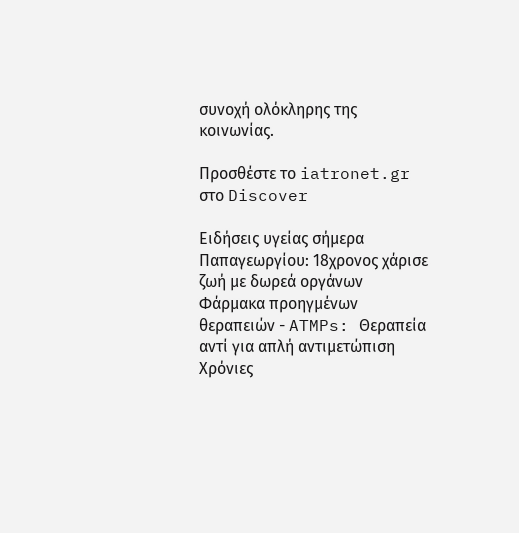συνοχή ολόκληρης της κοινωνίας.

Προσθέστε το iatronet.gr στο Discover

Ειδήσεις υγείας σήμερα
Παπαγεωργίου: 18χρονος χάρισε ζωή με δωρεά οργάνων
Φάρμακα προηγμένων θεραπειών - ATMPs: Θεραπεία αντί για απλή αντιμετώπιση
Χρόνιες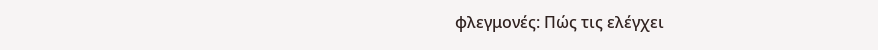φλεγμονές: Πώς τις ελέγχει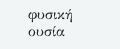φυσική ουσία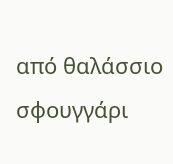από θαλάσσιο σφουγγάρι